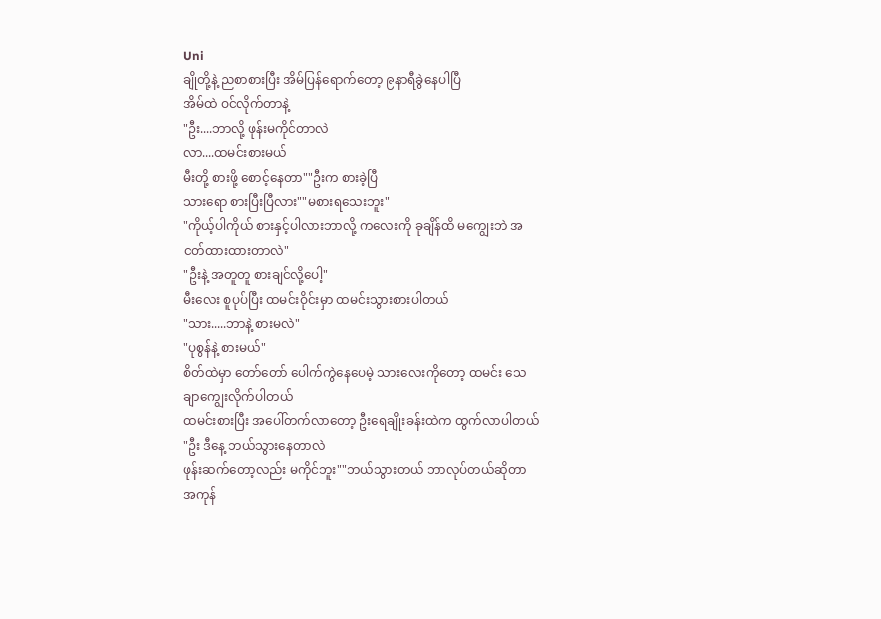Uni
ချိုတို့နဲ့ ညစာစားပြီး အိမ်ပြန်ရောက်တော့ ၉နာရီခွဲနေပါပြီ
အိမ်ထဲ ဝင်လိုက်တာနဲ့
"ဦး....ဘာလို့ ဖုန်းမကိုင်တာလဲ
လာ....ထမင်းစားမယ်
မီးတို့ စားဖို့ စောင့်နေတာ""ဦးက စားခဲ့ပြီ
သားရော စားပြီးပြီလား""မစားရသေးဘူး"
"ကိုယ့်ပါကိုယ် စားနှင့်ပါလားဘာလို့ ကလေးကို ခုချိန်ထိ မကျွေးဘဲ အငတ်ထားထားတာလဲ"
"ဦးနဲ့ အတူတူ စားချင်လို့ပေါ့"
မီးလေး စူပုပ်ပြီး ထမင်းဝိုင်းမှာ ထမင်းသွားစားပါတယ်
"သား.....ဘာနဲ့ စားမလဲ"
"ပုစွန်နဲ့ စားမယ်"
စိတ်ထဲမှာ တော်တော် ပေါက်ကွဲနေပေမဲ့ သားလေးကိုတော့ ထမင်း သေချာကျွေးလိုက်ပါတယ်
ထမင်းစားပြီး အပေါ်တက်လာတော့ ဦးရေချိုးခန်းထဲက ထွက်လာပါတယ်
"ဦး ဒီနေ့ ဘယ်သွားနေတာလဲ
ဖုန်းဆက်တော့လည်း မကိုင်ဘူး""ဘယ်သွားတယ် ဘာလုပ်တယ်ဆိုတာ အကုန်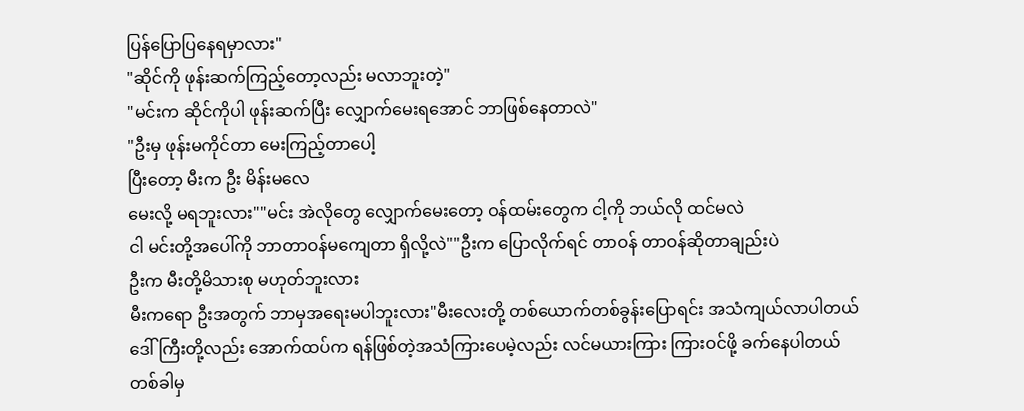ပြန်ပြောပြနေရမှာလား"
"ဆိုင်ကို ဖုန်းဆက်ကြည့်တော့လည်း မလာဘူးတဲ့"
"မင်းက ဆိုင်ကိုပါ ဖုန်းဆက်ပြီး လျှောက်မေးရအောင် ဘာဖြစ်နေတာလဲ"
"ဦးမှ ဖုန်းမကိုင်တာ မေးကြည့်တာပေါ့
ပြီးတော့ မီးက ဦး မိန်းမလေ
မေးလို့ မရဘူးလား""မင်း အဲလိုတွေ လျှောက်မေးတော့ ဝန်ထမ်းတွေက ငါ့ကို ဘယ်လို ထင်မလဲ
ငါ မင်းတို့အပေါ်ကို ဘာတာဝန်မကျေတာ ရှိလို့လဲ""ဦးက ပြောလိုက်ရင် တာဝန် တာဝန်ဆိုတာချည်းပဲ
ဦးက မီးတို့မိသားစု မဟုတ်ဘူးလား
မီးကရော ဦးအတွက် ဘာမှအရေးမပါဘူးလား"မီးလေးတို့ တစ်ယောက်တစ်ခွန်းပြောရင်း အသံကျယ်လာပါတယ်
ဒေါ်ကြီးတို့လည်း အောက်ထပ်က ရန်ဖြစ်တဲ့အသံကြားပေမဲ့လည်း လင်မယားကြား ကြားဝင်ဖို့ ခက်နေပါတယ်
တစ်ခါမှ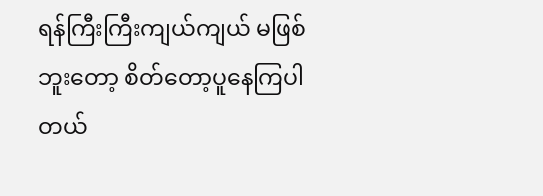ရန်ကြီးကြီးကျယ်ကျယ် မဖြစ်ဘူးတော့ စိတ်တော့ပူနေကြပါတယ်